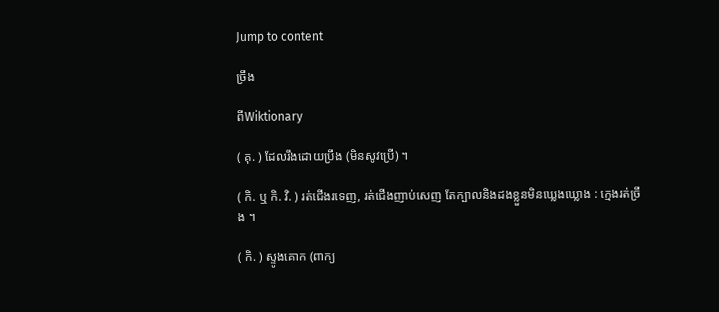Jump to content

ច្រឹង

ពីWiktionary

( គុ. ) ដែលរឹងដោយប្រឹង (មិនសូវប្រើ) ។

( កិ. ឬ កិ. វិ. ) រត់ជើងរទេញ, រត់ជើងញាប់សេញ តែក្បាលនិងដងខ្លួនមិនឃ្លេងឃ្លោង : ក្មេងរត់ច្រឹង ។

( កិ. ) ស្ទូងគោក (ពាក្យ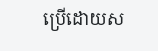ប្រើដោយស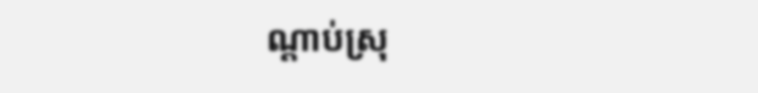ណ្ដាប់ស្រុ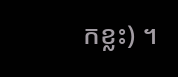កខ្លះ) ។